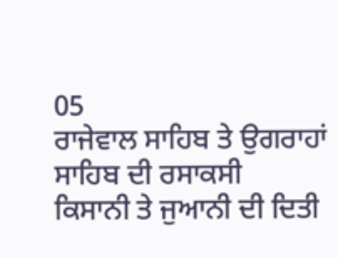05
ਰਾਜੇਵਾਲ ਸਾਹਿਬ ਤੇ ਉਗਰਾਹਾਂ ਸਾਹਿਬ ਦੀ ਰਸਾਕਸੀ
ਕਿਸਾਨੀ ਤੇ ਜੁਆਨੀ ਦੀ ਦਿਤੀ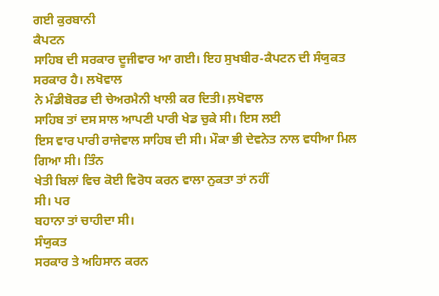ਗਈ ਕੁਰਬਾਨੀ
ਕੈਪਟਨ
ਸਾਹਿਬ ਦੀ ਸਰਕਾਰ ਦੂਜੀਵਾਰ ਆ ਗਈ। ਇਹ ਸੁਖਬੀਰ-ਕੈਪਟਨ ਦੀ ਸੰਯੁਕਤ
ਸਰਕਾਰ ਹੈ। ਲਖੋਵਾਲ
ਨੇ ਮੰਡੀਬੋਰਡ ਦੀ ਚੇਅਰਮੈਨੀ ਖਾਲੀ ਕਰ ਦਿਤੀ। ਲ਼ਖੋਵਾਲ
ਸਾਹਿਬ ਤਾਂ ਦਸ ਸਾਲ ਆਪਣੀ ਪਾਰੀ ਖੇਡ ਚੁਕੇ ਸੀ। ਇਸ ਲਈ
ਇਸ ਵਾਰ ਪਾਰੀ ਰਾਜੇਵਾਲ ਸਾਹਿਬ ਦੀ ਸੀ। ਮੌਕਾ ਭੀ ਦੇਵਨੇਤ ਨਾਲ ਵਧੀਆ ਮਿਲ
ਗਿਆ ਸੀ। ਤਿੰਨ
ਖੇਤੀ ਬਿਲਾਂ ਵਿਚ ਕੋਈ ਵਿਰੋਧ ਕਰਨ ਵਾਲਾ ਨੁਕਤਾ ਤਾਂ ਨਹੀਂ
ਸੀ। ਪਰ
ਬਹਾਨਾ ਤਾਂ ਚਾਹੀਦਾ ਸੀ।
ਸੰਯੁਕਤ
ਸਰਕਾਰ ਤੇ ਅਹਿਸਾਨ ਕਰਨ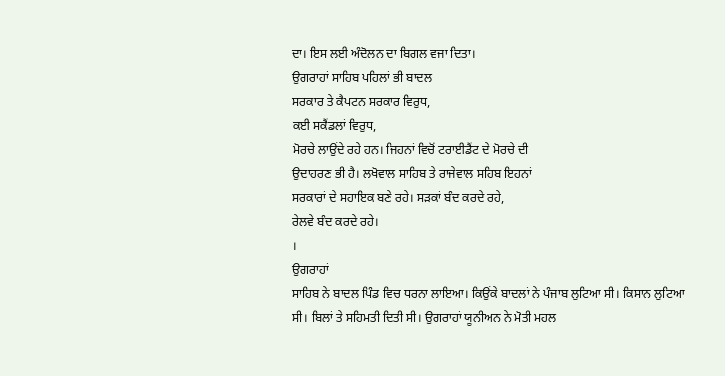ਦਾ। ਇਸ ਲਈ ਅੰਦੋਲਨ ਦਾ ਬਿਗਲ ਵਜਾ ਦਿਤਾ।
ਉਗਰਾਹਾਂ ਸਾਹਿਬ ਪਹਿਲਾਂ ਭੀ ਬਾਦਲ
ਸਰਕਾਰ ਤੇ ਕੈਪਟਨ ਸਰਕਾਰ ਵਿਰੁਧ,
ਕਈ ਸਕੈਂਡਲਾਂ ਵਿਰੁਧ,
ਮੋਰਚੇ ਲਾਉਂਦੇ ਰਹੇ ਹਨ। ਜਿਹਨਾਂ ਵਿਚੋਂ ਟਰਾਈਡੈਂਟ ਦੇ ਮੋਰਚੇ ਦੀ
ਉਦਾਹਰਣ ਭੀ ਹੈ। ਲਖੋਵਾਲ ਸਾਹਿਬ ਤੇ ਰਾਜੇਵਾਲ ਸਹਿਬ ਇਹਨਾਂ
ਸਰਕਾਰਾਂ ਦੇ ਸਹਾਇਕ ਬਣੇ ਰਹੇ। ਸੜਕਾਂ ਬੰਦ ਕਰਦੇ ਰਹੇ,
ਰੇਲਵੇ ਬੰਦ ਕਰਦੇ ਰਹੇ।
।
ਉਗਰਾਹਾਂ
ਸਾਹਿਬ ਨੇ ਬਾਦਲ ਪਿੰਡ ਵਿਚ ਧਰਨਾ ਲਾਇਆ। ਕਿਉਂਕੇ ਬਾਦਲਾਂ ਨੇ ਪੰਜਾਬ ਲੁਟਿਆ ਸੀ। ਕਿਸਾਨ ਲੁਟਿਆ ਸੀ। ਬਿਲਾਂ ਤੇ ਸਹਿਮਤੀ ਦਿਤੀ ਸੀ। ਉਗਰਾਹਾਂ ਯੂਨੀਅਨ ਨੇ ਮੋਤੀ ਮਹਲ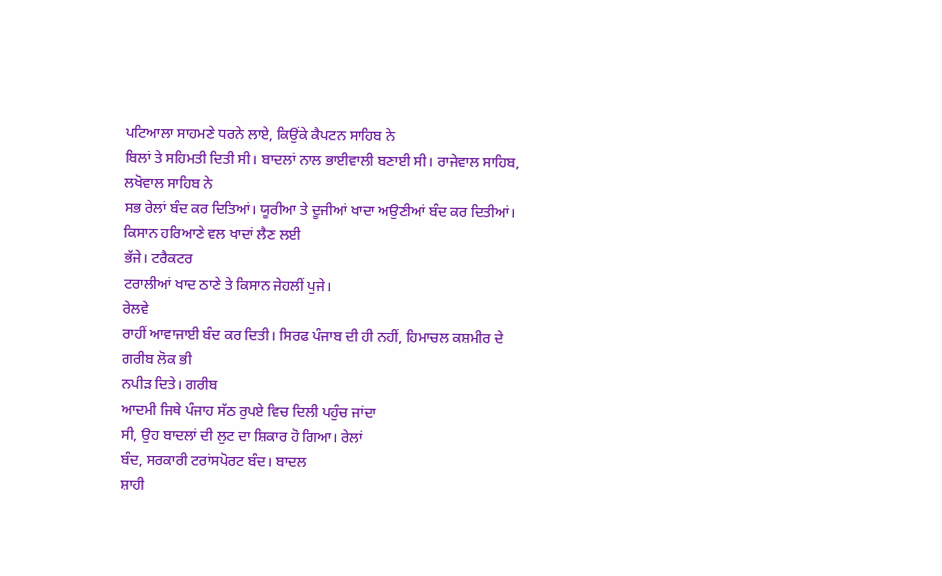ਪਟਿਆਲਾ ਸਾਹਮਣੇ ਧਰਨੇ ਲਾਏ, ਕਿਉਂਕੇ ਕੈਪਟਨ ਸਾਹਿਬ ਨੇ
ਬਿਲਾਂ ਤੇ ਸਹਿਮਤੀ ਦਿਤੀ ਸੀ। ਬਾਦਲਾਂ ਨਾਲ ਭਾਈਵਾਲੀ ਬਣਾਈ ਸੀ। ਰਾਜੇਵਾਲ ਸਾਹਿਬ, ਲਖੋਵਾਲ ਸਾਹਿਬ ਨੇ
ਸਭ ਰੇਲਾਂ ਬੰਦ ਕਰ ਦਿਤਿਆਂ। ਯੂਰੀਆ ਤੇ ਦੂਜੀਆਂ ਖਾਦਾ ਅਉਣੀਆਂ ਬੰਦ ਕਰ ਦਿਤੀਆਂ। ਕਿਸਾਨ ਹਰਿਆਣੇ ਵਲ ਖਾਦਾਂ ਲੈਣ ਲਈ
ਭੱਜੇ। ਟਰੈਕਟਰ
ਟਰਾਲੀਆਂ ਖਾਦ ਠਾਣੇ ਤੇ ਕਿਸਾਨ ਜੇਹਲੀਂ ਪੁਜੇ।
ਰੇਲਵੇ
ਰਾਹੀਂ ਆਵਾਜਾਈ ਬੰਦ ਕਰ ਦਿਤੀ। ਸਿਰਫ ਪੰਜਾਬ ਦੀ ਹੀ ਨਹੀਂ, ਹਿਮਾਚਲ ਕਸ਼ਮੀਰ ਦੇ ਗਰੀਬ ਲੋਕ ਭੀ
ਨਪੀੜ ਦਿਤੇ। ਗਰੀਬ
ਆਦਮੀ ਜਿਥੇ ਪੰਜਾਹ ਸੱਠ ਰੁਪਏ ਵਿਚ ਦਿਲੀ ਪਹੁੰਚ ਜਾਂਦਾ
ਸੀ, ਉਹ ਬਾਦਲਾਂ ਦੀ ਲੁਟ ਦਾ ਸ਼ਿਕਾਰ ਹੋ ਗਿਆ। ਰੇਲਾਂ
ਬੰਦ, ਸਰਕਾਰੀ ਟਰਾਂਸਪੋਰਟ ਬੰਦ। ਬਾਦਲ
ਸ਼ਾਹੀ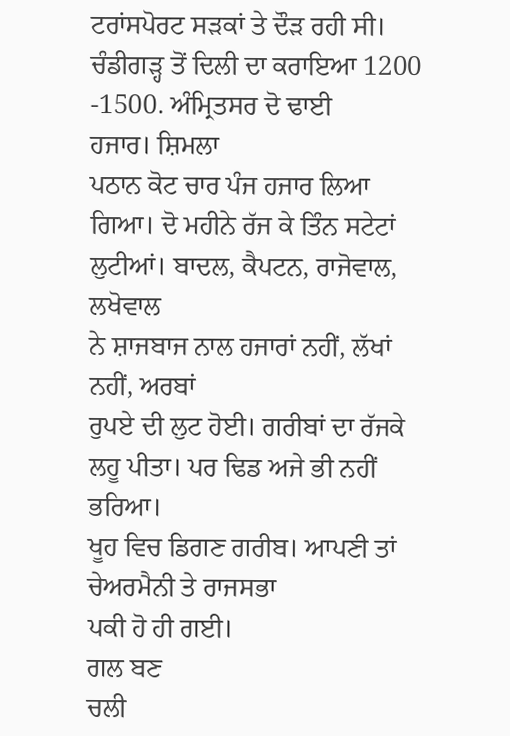ਟਰਾਂਸਪੋਰਟ ਸੜਕਾਂ ਤੇ ਦੌੜ ਰਹੀ ਸੀ। ਚੰਡੀਗੜ੍ਹ ਤੋਂ ਦਿਲੀ ਦਾ ਕਰਾਇਆ 1200 -1500. ਅੰਮ੍ਰਿਤਸਰ ਦੋ ਢਾਈ
ਹਜਾਰ। ਸ਼ਿਮਲਾ
ਪਠਾਨ ਕੋਟ ਚਾਰ ਪੰਜ ਹਜਾਰ ਲਿਆ ਗਿਆ। ਦੋ ਮਹੀਨੇ ਰੱਜ ਕੇ ਤਿੰਨ ਸਟੇਟਾਂ ਲੁਟੀਆਂ। ਬਾਦਲ, ਕੈਪਟਨ, ਰਾਜੋਵਾਲ, ਲਖੋਵਾਲ
ਨੇ ਸ਼ਾਜਬਾਜ ਨਾਲ ਹਜਾਰਾਂ ਨਹੀਂ, ਲੱਖਾਂ ਨਹੀਂ, ਅਰਬਾਂ
ਰੁਪਏ ਦੀ ਲੁਟ ਹੋਈ। ਗਰੀਬਾਂ ਦਾ ਰੱਜਕੇ ਲਹੂ ਪੀਤਾ। ਪਰ ਢਿਡ ਅਜੇ ਭੀ ਨਹੀਂ ਭਰਿਆ।
ਖੂਹ ਵਿਚ ਡਿਗਣ ਗਰੀਬ। ਆਪਣੀ ਤਾਂ ਚੇਅਰਮੈਨੀ ਤੇ ਰਾਜਸਭਾ
ਪਕੀ ਹੋ ਹੀ ਗਈ।
ਗਲ ਬਣ
ਚਲੀ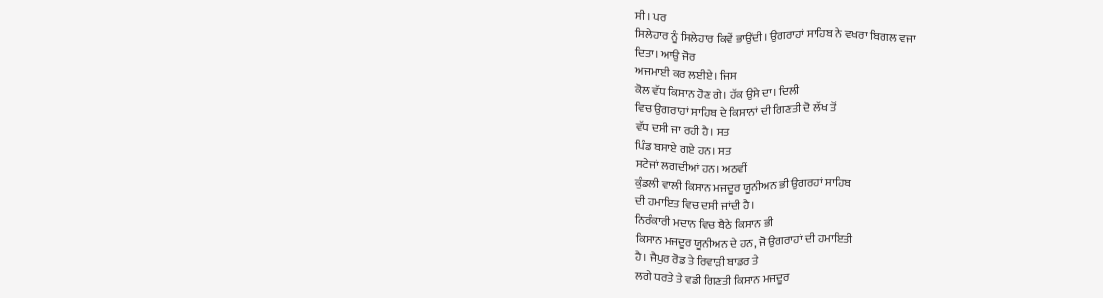ਸੀ। ਪਰ
ਸਿਲੇਹਾਰ ਨੂੰ ਸਿਲੇਹਾਰ ਕਿਵੇਂ ਭਾਉਂਦੀ। ਉਗਰਾਹਾਂ ਸਾਹਿਬ ਨੇ ਵਖਰਾ ਬਿਗਲ ਵਜਾ
ਦਿਤਾ। ਆਉ ਜੋਰ
ਅਜਮਾਈ ਕਰ ਲਈਏ। ਜਿਸ
ਕੋਲ ਵੱਧ ਕਿਸਾਨ ਹੋਣ ਗੇ। ਹੱਕ ਉਸੇ ਦਾ। ਦਿਲੀ
ਵਿਚ ਉਗਰਾਹਾਂ ਸਾਹਿਬ ਦੇ ਕਿਸਾਨਾਂ ਦੀ ਗਿਣਤੀ ਦੋ ਲੱਖ ਤੋਂ
ਵੱਧ ਦਸੀ ਜਾ ਰਹੀ ਹੈ। ਸਤ
ਪਿੰਡ ਬਸਾਏ ਗਏ ਹਨ। ਸਤ
ਸਟੇਜਾਂ ਲਗਦੀਆਂ ਹਨ। ਅਠਵੀਂ
ਕੁੰਡਲੀ ਵਾਲੀ ਕਿਸਾਨ ਮਜਦੂਰ ਯੂਨੀਅਨ ਭੀ ਉਗਰਹਾਂ ਸਾਹਿਬ
ਦੀ ਹਮਾਇਤ ਵਿਚ ਦਸੀ ਜਾਂਦੀ ਹੈ।
ਨਿਰੰਕਾਰੀ ਮਦਾਨ ਵਿਚ ਬੈਠੇ ਕਿਸਾਨ ਭੀ
ਕਿਸਾਨ ਮਜਦੂਰ ਯੂਨੀਅਨ ਦੇ ਹਨ, ਜੋ ਉਗਰਾਹਾਂ ਦੀ ਹਮਾਇਤੀ
ਹੈ। ਜੈਪੁਰ ਰੋਡ ਤੇ ਰਿਵਾੜੀ ਬਾਡਰ ਤੇ
ਲਗੇ ਧਰਤੇ ਤੇ ਵਡੀ ਗਿਣਤੀ ਕਿਸਾਨ ਮਜਦੂਰ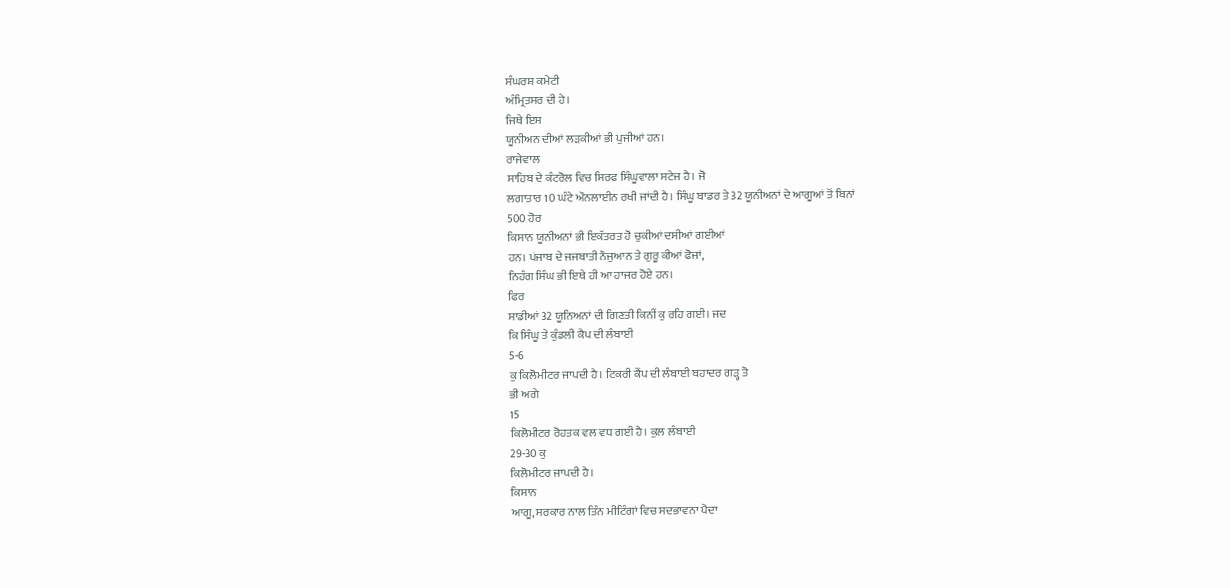ਸੰਘਰਸ਼ ਕਮੇਟੀ
ਅੰਮ੍ਰਿਤਸਰ ਦੀ ਹੇ।
ਜਿਥੇ ਇਸ
ਯੂਨੀਅਨ ਦੀਆਂ ਲੜਕੀਆਂ ਭੀ ਪੁਜੀਆਂ ਹਨ।
ਰਾਜੇਵਾਲ
ਸਾਹਿਬ ਦੇ ਕੰਟਰੋਲ ਵਿਚ ਸਿਰਫ ਸਿੰਘੂਵਾਲਾ ਸਟੇਜ ਹੈ। ਜੋ
ਲਗਾਤਾਰ 10 ਘੰਟੇ ਔਨਲਾਈਨ ਰਖੀ ਜਾਂਦੀ ਹੈ। ਸਿੰਘੂ ਬਾਡਰ ਤੇ 32 ਯੂਨੀਅਨਾਂ ਦੇ ਆਗੂਆਂ ਤੋਂ ਬਿਨਾਂ
500 ਹੋਰ
ਕਿਸਾਨ ਯੂਨੀਅਨਾਂ ਭੀ ਇਕੱਤਰਤ ਹੋ ਚੁਕੀਆਂ ਦਸੀਆਂ ਗਈਆਂ
ਹਨ। ਪਂਜਾਬ ਦੇ ਜਜਬਾਤੀ ਨੌਜੁਆਨ ਤੇ ਗੁਰੂ ਕੀਆਂ ਫੋਜਾਂ,
ਨਿਹੰਗ ਸਿੰਘ ਭੀ ਇਥੇ ਹੀ ਆ ਹਾਜਰ ਹੋਏ ਹਨ।
ਫਿਰ
ਸਾਡੀਆਂ 32 ਯੂਨਿਅਨਾਂ ਦੀ ਗਿਣਤੀ ਕਿਨੀਂ ਕੁ ਰਹਿ ਗਈ। ਜਦ
ਕਿ ਸਿੰਘੂ ਤੇ ਕੁੰਡਲੀ ਕੈਪ ਦੀ ਲੰਬਾਈ
5-6
ਕੁ ਕਿਲੋਮੀਟਰ ਜਾਪਦੀ ਹੈ। ਟਿਕਰੀ ਕੈਂਪ ਦੀ ਲੰਬਾਈ ਬਹਾਦਰ ਗੜ੍ਹ ਤੋ
ਭੀ ਅਗੇ
15
ਕਿਲੋਮੀਟਰ ਰੋਹਤਕ ਵਲ ਵਧ ਗਈ ਹੈ। ਕੁਲ ਲੰਬਾਈ
29-30 ਕੁ
ਕਿਲੋਮੀਟਰ ਜਾਪਦੀ ਹੈ।
ਕਿਸਾਨ
ਆਗੂ, ਸਰਕਾਰ ਨਾਲ ਤਿੰਨ ਮੀਟਿੰਗਾਂ ਵਿਚ ਸਦਭਾਵਨਾ ਪੈਦਾ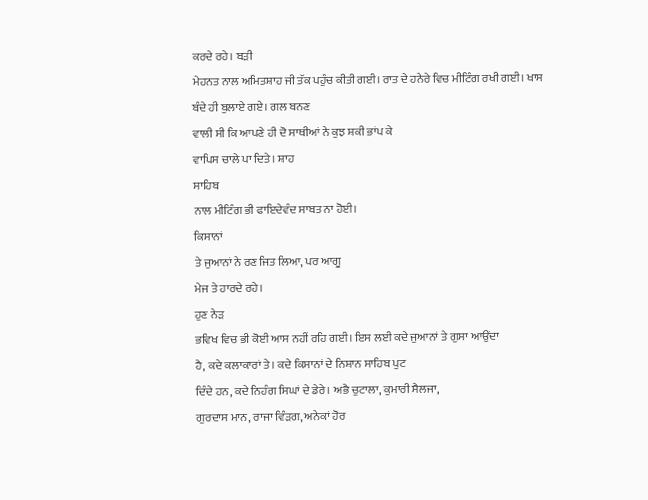ਕਰਦੇ ਰਹੇ। ਬੜੀ
ਮੇਹਨਤ ਨਾਲ ਅਮਿਤਸ਼ਾਹ ਜੀ ਤੱਕ ਪਹੁੰਚ ਕੀਤੀ ਗਈ। ਰਾਤ ਦੇ ਹਨੇਰੇ ਵਿਚ ਮੀਟਿੰਗ ਰਖੀ ਗਈ। ਖਾਸ
ਬੰਦੇ ਹੀ ਬੁਲਾਏ ਗਏ। ਗਲ ਬਨਣ
ਵਾਲੀ ਸੀ ਕਿ ਆਪਣੇ ਹੀ ਦੋ ਸਾਥੀਆਂ ਨੇ ਕੁਝ ਸ਼ਕੀ ਭਾਂਪ ਕੇ
ਵਾਪਿਸ ਚਾਲੇ ਪਾ ਦਿਤੇ। ਸ਼ਾਹ
ਸਾਹਿਬ
ਨਾਲ ਮੀਟਿੰਗ ਭੀ ਫਾਇਦੇਵੰਦ ਸਾਬਤ ਨਾ ਹੋਈ।
ਕਿਸਾਨਾਂ
ਤੇ ਜੁਆਨਾਂ ਨੇ ਰਣ ਜਿਤ ਲਿਆ, ਪਰ ਆਗੂ
ਮੇਜ ਤੇ ਹਾਰਦੇ ਰਹੇ।
ਹੁਣ ਨੇੜ
ਭਵਿਖ ਵਿਚ ਭੀ ਕੋਈ ਆਸ ਨਹੀਂ ਰਹਿ ਗਈ। ਇਸ ਲਈ ਕਦੇ ਜੁਆਨਾਂ ਤੇ ਗੁਸਾ ਆਉਂਦਾ
ਹੈ, ਕਦੇ ਕਲਾਕਾਰਾਂ ਤੇ। ਕਦੇ ਕਿਸਾਨਾਂ ਦੇ ਨਿਸ਼ਾਨ ਸਾਹਿਬ ਪੁਟ
ਦਿੰਦੇ ਹਨ, ਕਦੇ ਨਿਹੰਗ ਸਿਘਾਂ ਦੇ ਡੇਰੇ। ਅਭੈ ਚੁਟਾਲਾ, ਕੁਮਾਰੀ ਸੈਲਜਾ,
ਗੁਰਦਾਸ ਮਾਨ, ਰਾਜਾ ਵਿੰੜਗ, ਅਨੇਕਾਂ ਹੋਰ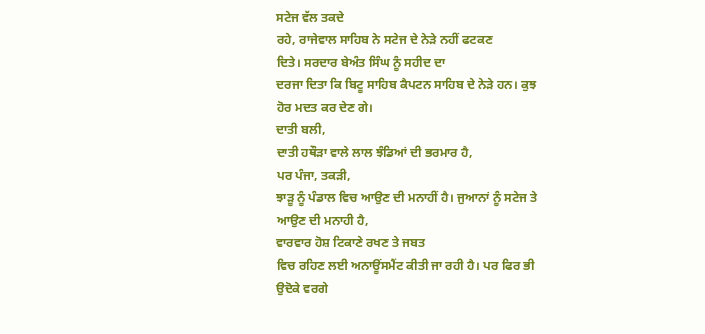ਸਟੇਜ ਵੱਲ ਤਕਦੇ
ਰਹੇ, ਰਾਜੇਵਾਲ ਸਾਹਿਬ ਨੇ ਸਟੇਜ ਦੇ ਨੇੜੇ ਨਹੀਂ ਫਟਕਣ
ਦਿਤੇ। ਸਰਦਾਰ ਬੇਅੰਤ ਸਿੰਘ ਨੂੰ ਸਹੀਦ ਦਾ
ਦਰਜਾ ਦਿਤਾ ਕਿ ਬਿਟੂ ਸਾਹਿਬ ਕੈਪਟਨ ਸਾਹਿਬ ਦੇ ਨੇੜੇ ਹਨ। ਕੁਝ
ਹੋਰ ਮਦਤ ਕਰ ਦੇਣ ਗੇ।
ਦਾਤੀ ਬਲੀ,
ਦਾਤੀ ਹਥੌੜਾ ਵਾਲੇ ਲਾਲ ਝੰਡਿਆਂ ਦੀ ਭਰਮਾਰ ਹੈ,
ਪਰ ਪੰਜਾ, ਤਕੜੀ,
ਝਾੜੂ ਨੂੰ ਪੰਡਾਲ ਵਿਚ ਆਉਣ ਦੀ ਮਨਾਹੀਂ ਹੈ। ਜੁਆਨਾਂ ਨੂੰ ਸਟੇਜ ਤੇ
ਆਉਣ ਦੀ ਮਨਾਹੀ ਹੈ,
ਵਾਰਵਾਰ ਹੋਸ਼ ਟਿਕਾਣੇ ਰਖਣ ਤੇ ਜਬਤ
ਵਿਚ ਰਹਿਣ ਲਈ ਅਨਾਊਂਸਮੈਂਟ ਕੀਤੀ ਜਾ ਰਹੀ ਹੈ। ਪਰ ਫਿਰ ਭੀ
ਉਦੋਕੇ ਵਰਗੇ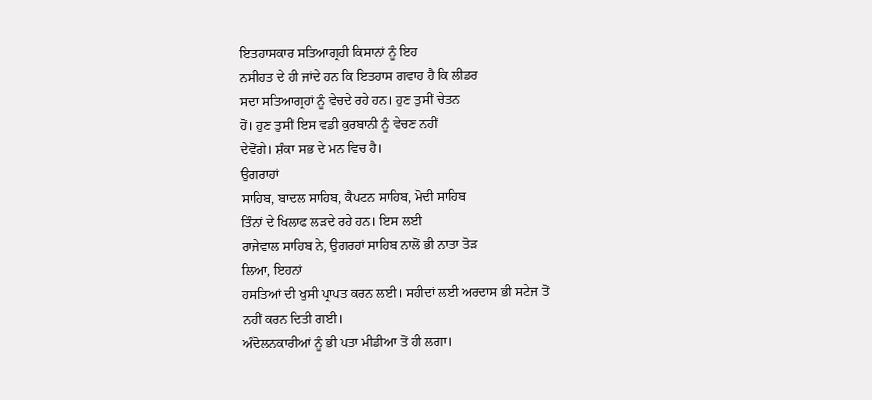ਇਤਹਾਸਕਾਰ ਸਤਿਆਗ੍ਰਹੀ ਕਿਸਾਨਾਂ ਨੂੰ ਇਹ
ਨਸੀਹਤ ਦੇ ਹੀ ਜਾਂਦੇ ਹਨ ਕਿ ਇਤਹਾਸ ਗਵਾਹ ਹੈ ਕਿ ਲੀਡਰ
ਸਦਾ ਸਤਿਆਗ੍ਰਹਾਂ ਨੂੰ ਵੇਚਦੇ ਰਹੇ ਹਨ। ਹੁਣ ਤੁਸੀਂ ਚੇਤਨ
ਹੋਂ। ਹੁਣ ਤੁਸੀਂ ਇਸ ਵਡੀ ਕੁਰਬਾਨੀ ਨੂੰ ਵੇਚਣ ਨਹੀਂ
ਦੇਵੋਂਗੇ। ਸ਼ੰਕਾ ਸਭ ਦੇ ਮਨ ਵਿਚ ਹੈ।
ਉਗਰਾਹਾਂ
ਸਾਹਿਬ, ਬਾਦਲ ਸਾਹਿਬ, ਕੈਪਟਨ ਸਾਹਿਬ, ਮੋਦੀ ਸਾਹਿਬ
ਤਿੰਨਾਂ ਦੇ ਖਿਲਾਫ ਲੜਦੇ ਰਹੇ ਹਨ। ਇਸ ਲਈ
ਰਾਜੇਵਾਲ ਸਾਹਿਬ ਨੇ, ਉਗਰਹਾਂ ਸਾਹਿਬ ਨਾਲੋਂ ਭੀ ਨਾਤਾ ਤੋੜ
ਲਿਆ, ਇਹਨਾਂ
ਹਸਤਿਆਂ ਦੀ ਖੁਸੀ ਪ੍ਰਾਪਤ ਕਰਨ ਲਈ। ਸਹੀਦਾਂ ਲਈ ਅਰਦਾਸ ਭੀ ਸਟੇਜ ਤੋਂ
ਨਹੀਂ ਕਰਨ ਦਿਤੀ ਗਈ।
ਅੰਦੋਲਨਕਾਰੀਆਂ ਨੂੰ ਭੀ ਪਤਾ ਮੀਡੀਆ ਤੋਂ ਹੀ ਲਗਾ।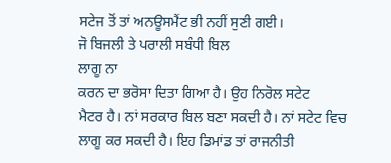ਸਟੇਜ ਤੋਂ ਤਾਂ ਅਨਊਸਮੈਂਟ ਭੀ ਨਹੀਂ ਸੁਣੀ ਗਈ।
ਜੋ ਬਿਜਲੀ ਤੇ ਪਰਾਲੀ ਸਬੰਧੀ ਬਿਲ
ਲਾਗੂ ਨਾ
ਕਰਨ ਦਾ ਭਰੋਸਾ ਦਿਤਾ ਗਿਆ ਹੈ। ਉਹ ਨਿਰੋਲ ਸਟੇਟ
ਮੈਟਰ ਹੈ। ਨਾਂ ਸਰਕਾਰ ਬਿਲ ਬਣਾ ਸਕਦੀ ਹੈ। ਨਾਂ ਸਟੇਟ ਵਿਚ
ਲਾਗੂ ਕਰ ਸਕਦੀ ਹੈ। ਇਹ ਡਿਮਾਂਡ ਤਾਂ ਰਾਜਨੀਤੀ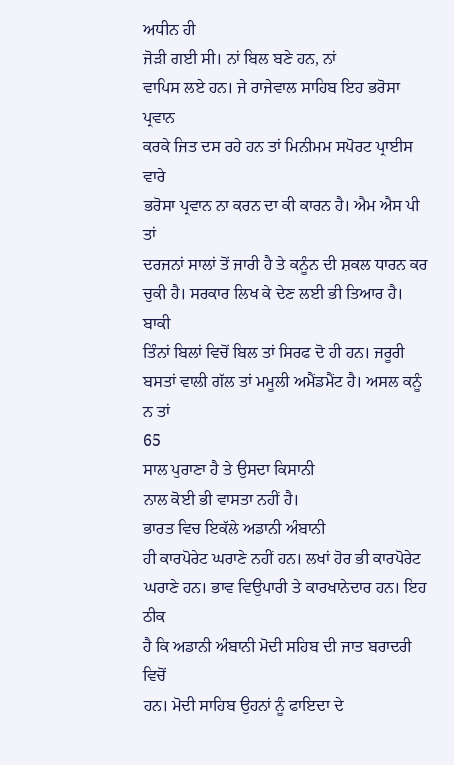ਅਧੀਨ ਹੀ
ਜੋੜੀ ਗਈ ਸੀ। ਨਾਂ ਬਿਲ ਬਣੇ ਹਨ, ਨਾਂ
ਵਾਪਿਸ ਲਏ ਹਨ। ਜੇ ਰਾਜੇਵਾਲ ਸਾਹਿਬ ਇਹ ਭਰੋਸਾ ਪ੍ਰਵਾਨ
ਕਰਕੇ ਜਿਤ ਦਸ ਰਹੇ ਹਨ ਤਾਂ ਮਿਨੀਮਮ ਸਪੋਰਟ ਪ੍ਰਾਈਸ ਵਾਰੇ
ਭਰੋਸਾ ਪ੍ਰਵਾਨ ਨਾ ਕਰਨ ਦਾ ਕੀ ਕਾਰਨ ਹੈ। ਐਮ ਐਸ ਪੀ ਤਾਂ
ਦਰਜਨਾਂ ਸਾਲਾਂ ਤੋਂ ਜਾਰੀ ਹੈ ਤੇ ਕਨੂੰਨ ਦੀ ਸ਼ਕਲ ਧਾਰਨ ਕਰ
ਚੁਕੀ ਹੈ। ਸਰਕਾਰ ਲਿਖ ਕੇ ਦੇਣ ਲਈ ਭੀ ਤਿਆਰ ਹੈ। ਬਾਕੀ
ਤਿੰਨਾਂ ਬਿਲਾਂ ਵਿਚੋਂ ਬਿਲ ਤਾਂ ਸਿਰਫ ਦੋ ਹੀ ਹਨ। ਜਰੂਰੀ
ਬਸਤਾਂ ਵਾਲੀ ਗੱਲ ਤਾਂ ਮਮੂਲੀ ਅਮੈਂਡਮੈਂਟ ਹੈ। ਅਸਲ ਕਨੂੰ
ਨ ਤਾਂ
65
ਸਾਲ ਪੁਰਾਣਾ ਹੈ ਤੇ ਉਸਦਾ ਕਿਸਾਨੀ
ਨਾਲ ਕੋਈ ਭੀ ਵਾਸਤਾ ਨਹੀਂ ਹੈ।
ਭਾਰਤ ਵਿਚ ਇਕੱਲੇ ਅਡਾਨੀ ਅੰਬਾਨੀ
ਹੀ ਕਾਰਪੋਰੇਟ ਘਰਾਣੇ ਨਹੀਂ ਹਨ। ਲਖਾਂ ਹੋਰ ਭੀ ਕਾਰਪੋਰੇਟ
ਘਰਾਣੇ ਹਨ। ਭਾਵ ਵਿਉਪਾਰੀ ਤੇ ਕਾਰਖਾਨੇਦਾਰ ਹਨ। ਇਹ ਠੀਕ
ਹੈ ਕਿ ਅਡਾਨੀ ਅੰਬਾਨੀ ਮੋਦੀ ਸਹਿਬ ਦੀ ਜਾਤ ਬਰਾਦਰੀ ਵਿਚੋਂ
ਹਨ। ਮੋਦੀ ਸਾਹਿਬ ਉਹਨਾਂ ਨੂੰ ਫਾਇਦਾ ਦੇ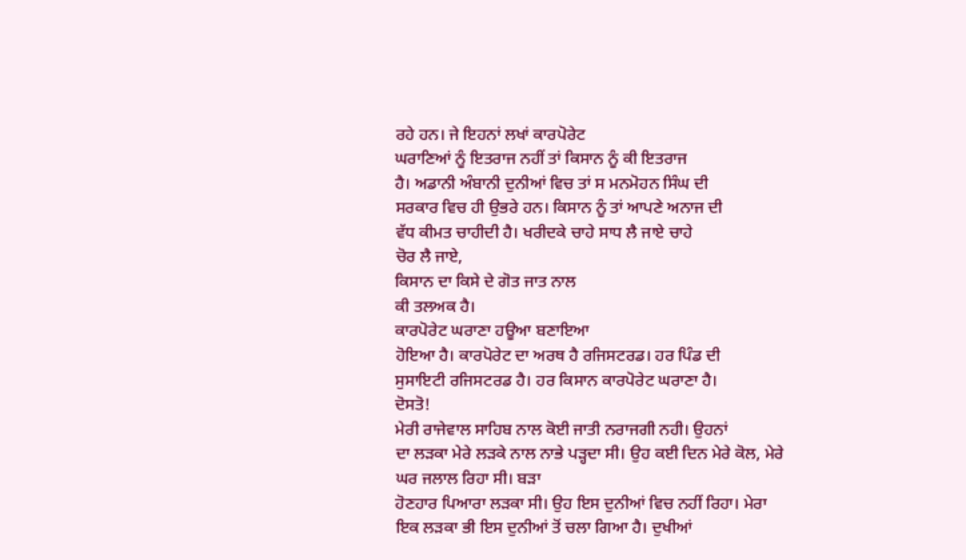ਰਹੇ ਹਨ। ਜੇ ਇਹਨਾਂ ਲਖਾਂ ਕਾਰਪੋਰੇਟ
ਘਰਾਣਿਆਂ ਨੂੰ ਇਤਰਾਜ ਨਹੀਂ ਤਾਂ ਕਿਸਾਨ ਨੂੰ ਕੀ ਇਤਰਾਜ
ਹੈ। ਅਡਾਨੀ ਅੰਬਾਨੀ ਦੁਨੀਆਂ ਵਿਚ ਤਾਂ ਸ ਮਨਮੋਹਨ ਸਿੰਘ ਦੀ
ਸਰਕਾਰ ਵਿਚ ਹੀ ਉਭਰੇ ਹਨ। ਕਿਸਾਨ ਨੂੰ ਤਾਂ ਆਪਣੇ ਅਨਾਜ ਦੀ
ਵੱਧ ਕੀਮਤ ਚਾਹੀਦੀ ਹੈ। ਖਰੀਦਕੇ ਚਾਹੇ ਸਾਧ ਲੈ ਜਾਏ ਚਾਹੇ
ਚੋਰ ਲੈ ਜਾਏ,
ਕਿਸਾਨ ਦਾ ਕਿਸੇ ਦੇ ਗੋਤ ਜਾਤ ਨਾਲ
ਕੀ ਤਲਅਕ ਹੈ।
ਕਾਰਪੋਰੇਟ ਘਰਾਣਾ ਹਊਆ ਬਣਾਇਆ
ਹੋਇਆ ਹੈ। ਕਾਰਪੋਰੇਟ ਦਾ ਅਰਥ ਹੈ ਰਜਿਸਟਰਡ। ਹਰ ਪਿੰਡ ਦੀ
ਸੁਸਾਇਟੀ ਰਜਿਸਟਰਡ ਹੈ। ਹਰ ਕਿਸਾਨ ਕਾਰਪੋਰੇਟ ਘਰਾਣਾ ਹੈ।
ਦੋਸਤੋ!
ਮੇਰੀ ਰਾਜੇਵਾਲ ਸਾਹਿਬ ਨਾਲ ਕੋਈ ਜਾਤੀ ਨਰਾਜਗੀ ਨਹੀ। ਉਹਨਾਂ
ਦਾ ਲੜਕਾ ਮੇਰੇ ਲੜਕੇ ਨਾਲ ਨਾਭੇ ਪੜ੍ਹਦਾ ਸੀ। ਉਹ ਕਈ ਦਿਨ ਮੇਰੇ ਕੋਲ, ਮੇਰੇ
ਘਰ ਜਲਾਲ ਰਿਹਾ ਸੀ। ਬੜਾ
ਹੋਣਹਾਰ ਪਿਆਰਾ ਲੜਕਾ ਸੀ। ਉਹ ਇਸ ਦੁਨੀਆਂ ਵਿਚ ਨਹੀਂ ਰਿਹਾ। ਮੇਰਾ
ਇਕ ਲੜਕਾ ਭੀ ਇਸ ਦੁਨੀਆਂ ਤੋਂ ਚਲਾ ਗਿਆ ਹੈ। ਦੁਖੀਆਂ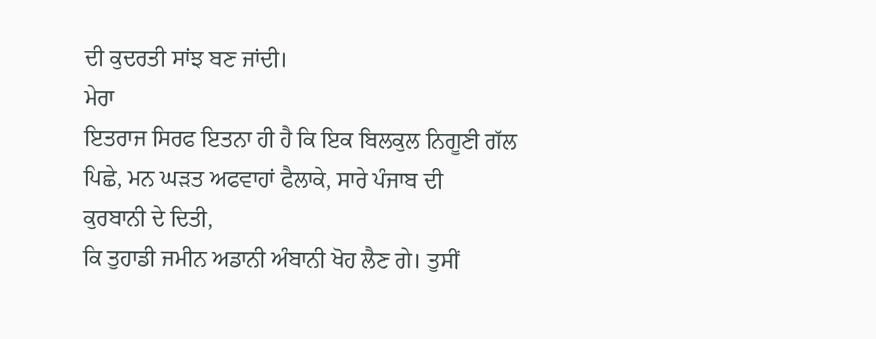ਦੀ ਕੁਦਰਤੀ ਸਾਂਝ ਬਣ ਜਾਂਦੀ।
ਮੇਰਾ
ਇਤਰਾਜ ਸਿਰਫ ਇਤਨਾ ਹੀ ਹੈ ਕਿ ਇਕ ਬਿਲਕੁਲ ਨਿਗੂਣੀ ਗੱਲ
ਪਿਛੇ, ਮਨ ਘੜਤ ਅਫਵਾਹਾਂ ਫੈਲਾਕੇ, ਸਾਰੇ ਪੰਜਾਬ ਦੀ
ਕੁਰਬਾਨੀ ਦੇ ਦਿਤੀ,
ਕਿ ਤੁਹਾਡੀ ਜਮੀਨ ਅਡਾਨੀ ਅੰਬਾਨੀ ਖੋਹ ਲੈਣ ਗੇ। ਤੁਸੀਂ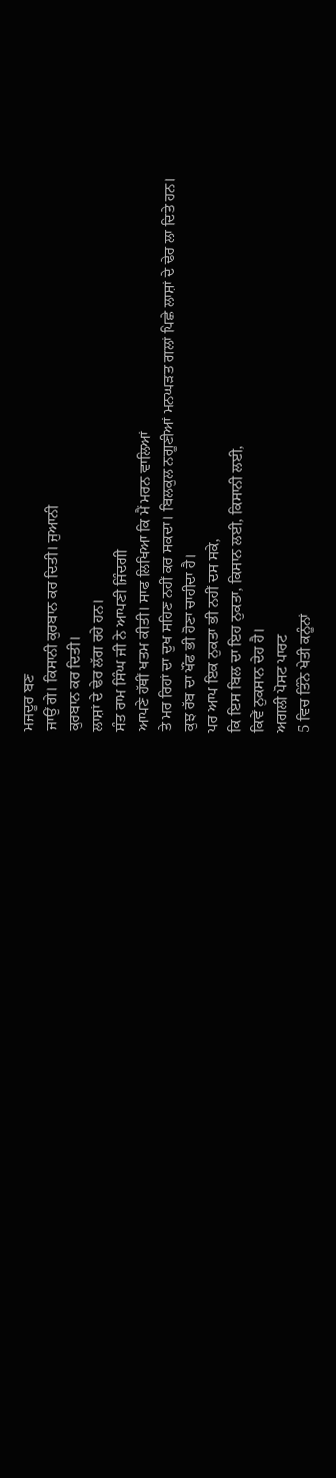ਮਜਦੂਰ ਬਣ
ਜਾਉਂ ਗੇ। ਕਿਸਾਨੀ ਕੁਰਬਾਨ ਕਰ ਦਿਤੀ। ਜੁਆਨੀ
ਕੁਰਬਾਨ ਕਰ ਦਿਤੀ।
ਲਾਸ਼ਾਂ ਦੇ ਢੇਰ ਲੱਗ ਰਹੇ ਹਨ।
ਸੰਤ ਰਾਮ ਸਿੰਘ ਜੀ ਨੇ ਆਪਣੀ ਜਿੰਦਗੀ
ਆਪਣੇ ਹੱਥੀਂ ਖਤਮ ਕੀਤੀ। ਸਾਫ ਲਿਖਿਆ ਕਿ ਮੈਂ ਮਰਨ ਵਾਲਿਆਂ
ਤੇ ਮਰ ਰਿਹਾਂ ਦਾ ਦੁਖ ਸਹਿਣ ਨਹੀਂ ਕਰ ਸਕਦਾ। ਬਿਲਕੁਲ ਨਗੂਣੀਆਂ ਮਨਘੜਤ ਗਲਾਂ ਪਿਛੇ ਲਾਸ਼ਾਂ ਦੇ ਢੇਰ ਲਾ ਦਿਤੇ ਹਨ।
ਕੁਝ ਰੱਬ ਦਾ ਖੌਂਫ ਭੀ ਹੋਣਾ ਚਾਹੀਦਾ ਹੈ।
ਪਰ ਆਪ ਇਕ ਨੁਕਤਾ ਭੀ ਨਹੀਂ ਦਸ ਸਕੇ,
ਕਿ ਇਸ ਬਿਲ ਦਾ ਇਹ ਨੁਕਤਾ, ਕਿਸਾਨ ਲਈ, ਕਿਸਾਨੀ ਲਈ,
ਕਿਵੇਂ ਨੁਕਸਾਨ ਦੇਹ ਹੈ।
ਅਗਲੀ ਪੋਸਟ ਪਾਰਟ
5 ਵਿਚ ਤਿੰਨੇ ਖੇਤੀ ਕਨੂੰਨਾਂ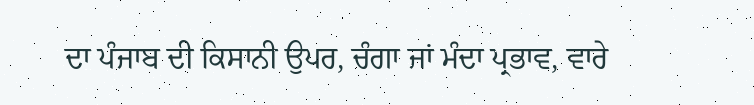ਦਾ ਪੰਜਾਬ ਦੀ ਕਿਸਾਨੀ ਉਪਰ, ਚੰਗਾ ਜਾਂ ਮੰਦਾ ਪ੍ਰਭਾਵ, ਵਾਰੇ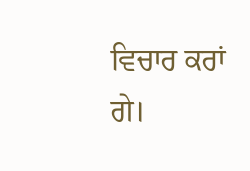ਵਿਚਾਰ ਕਰਾਂ ਗੇ।